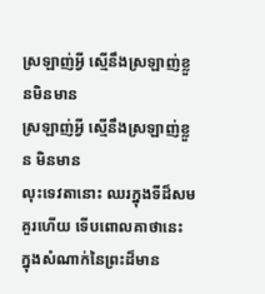ស្រឡាញ់អ្វី ស្មើនឹងស្រឡាញ់ខ្លួនមិនមាន
ស្រឡាញ់អ្វី ស្មើនឹងស្រឡាញ់ខ្លួន មិនមាន
លុះទេវតានោះ ឈរក្នុងទីដ៏សមគួរហើយ ទើបពោលគាថានេះ ក្នុងសំណាក់នៃព្រះដ៏មាន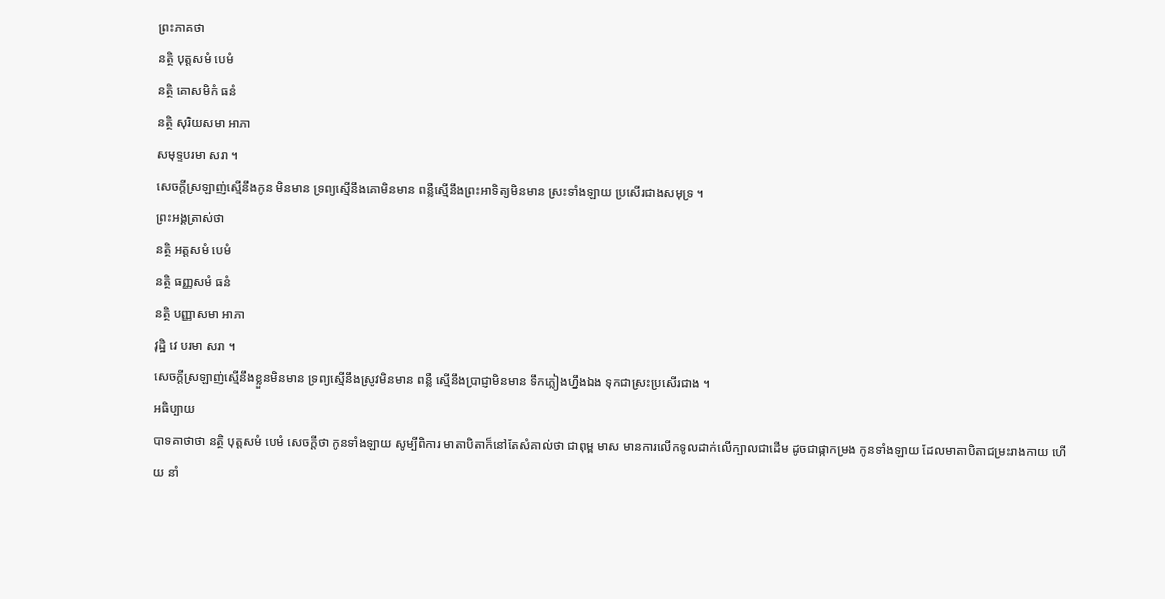ព្រះភាគថា
នត្ថិ បុត្តសមំ បេមំ
នត្ថិ គោសមិកំ ធនំ
នត្ថិ សុរិយសមា អាភា
សមុទ្ទបរមា សរា ។
សេចក្តីស្រឡាញ់ស្មើនឹងកូន មិនមាន ទ្រព្យស្មើនឹងគោមិនមាន ពន្លឺស្មើនឹងព្រះអាទិត្យមិនមាន ស្រះទាំងឡាយ ប្រសើរជាងសមុទ្រ ។
ព្រះអង្គត្រាស់ថា
នត្ថិ អត្តសមំ បេមំ
នត្ថិ ធញ្ញសមំ ធនំ
នត្ថិ បញ្ញាសមា អាភា
វុដ្ឋិ វេ បរមា សរា ។
សេចក្តីស្រឡាញ់ស្មើនឹងខ្លួនមិនមាន ទ្រព្យស្មើនឹងស្រូវមិនមាន ពន្លឺ ស្មើនឹងប្រាជ្ញាមិនមាន ទឹកភ្លៀងហ្នឹងឯង ទុកជាស្រះប្រសើរជាង ។
អធិប្បាយ
បាទគាថាថា នត្ថិ បុត្តសមំ បេមំ សេចក្តីថា កូនទាំងឡាយ សូម្បីពិការ មាតាបិតាក៏នៅតែសំគាល់ថា ជាពុម្ព មាស មានការលើកទូលដាក់លើក្បាលជាដើម ដូចជាផ្កាកម្រង កូនទាំងឡាយ ដែលមាតាបិតាជម្រះរាងកាយ ហើយ នាំ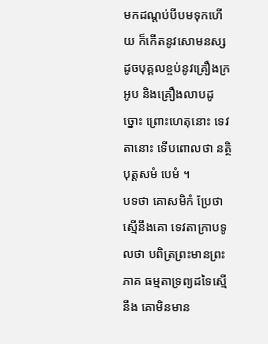មកដណ្តប់បីបមទុកហើយ ក៏កើតនូវសោមនស្ស ដូចបុគ្គលខ្ចប់នូវគ្រឿងក្រអូប និងគ្រឿងលាបដូច្នោះ ព្រោះហេតុនោះ ទេវតានោះ ទើបពោលថា នត្ថិ បុត្តសមំ បេមំ ។
បទថា គោសមិកំ ប្រែថា ស្មើនឹងគោ ទេវតាក្រាបទូលថា បពិត្រព្រះមានព្រះភាគ ធម្មតាទ្រព្យដទៃស្មើនឹង គោមិនមាន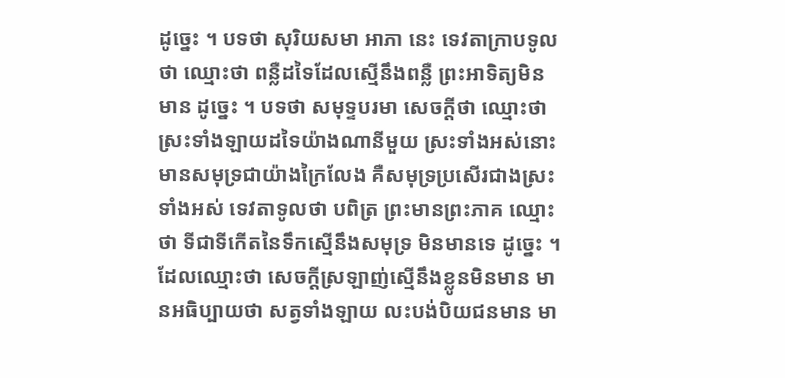ដូច្នេះ ។ បទថា សុរិយសមា អាភា នេះ ទេវតាក្រាបទូលថា ឈ្មោះថា ពន្លឺដទៃដែលស្មើនឹងពន្លឺ ព្រះអាទិត្យមិនមាន ដូច្នេះ ។ បទថា សមុទ្ទបរមា សេចក្តីថា ឈ្មោះថា ស្រះទាំងឡាយដទៃយ៉ាងណានីមួយ ស្រះទាំងអស់នោះ មានសមុទ្រជាយ៉ាងក្រៃលែង គឺសមុទ្រប្រសើរជាងស្រះទាំងអស់ ទេវតាទូលថា បពិត្រ ព្រះមានព្រះភាគ ឈ្មោះថា ទីជាទីកើតនៃទឹកស្មើនឹងសមុទ្រ មិនមានទេ ដូច្នេះ ។
ដែលឈ្មោះថា សេចក្តីស្រឡាញ់ស្មើនឹងខ្លូនមិនមាន មានអធិប្បាយថា សត្វទាំងឡាយ លះបង់បិយជនមាន មា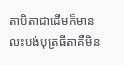តាបិតាជាដើមក៏មាន លះបង់បុត្រធីតាគឺមិន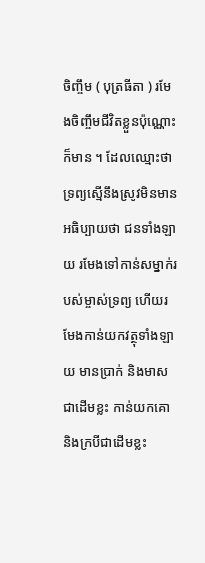ចិញ្ចឹម ( បុត្រធីតា ) រមែងចិញ្ចឹមជីវិតខ្លួនប៉ុណ្ណោះក៏មាន ។ ដែលឈ្មោះថា ទ្រព្យស្មើនឹងស្រូវមិនមាន អធិប្បាយថា ជនទាំងឡាយ រមែងទៅកាន់សម្នាក់របស់ម្ចាស់ទ្រព្យ ហើយរមែងកាន់យកវត្ថុទាំងឡាយ មានប្រាក់ និងមាសជាដើមខ្លះ កាន់យកគោ និងក្របីជាដើមខ្លះ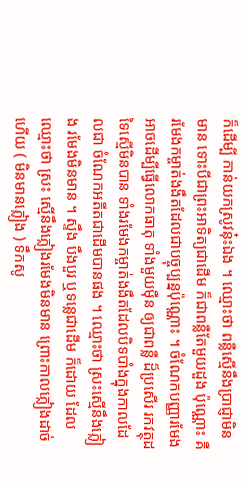ក៏ដើម្បី កាន់យកស្រូវនុ៎ះឯង ។ ឈ្មោះថា ពន្លឺស្មើនឹងប្រាជ្ញាមិនមាន ទោះបីជាព្រះអាទិត្យជាដើម ក៏ជាពន្លឺតែមួយដួង ប៉ុណ្ណោះ គឺរមែងកម្ចាត់ងងឹតដែលជាបច្ចុប្បន្នប៉ុណ្ណោះ ។ ចំណែកបញ្ញារមែងអាចដើម្បីធ្វើលោកធាតុ ទាំងមួយម៉ឺន ឲ្យជាពន្លឺ ដ៏ប្រសើរ រកវត្ថុដទៃស្មើមិនបាន ទាំងរមែងកម្ចាត់ងងឹតដែលបិទបាំងក្នុងកាលដែលជា ចំណែកអតីតជាដើមបានផង ។ ឈ្មោះថា ស្រះស្មើនឹងភ្លៀង រមែងមិនមាន ។ ស្ទឹង បឹងបួរ ឬទន្លេជាដើម ក៏ដោយ ដែលឈ្មោះថា ស្រះ ស្មើនឹងភ្លៀងរមែងមិនមាន ព្រោះកាលភ្លៀងដាច់ហើយ ( មិនមានភ្លៀង ) ទឹកសូ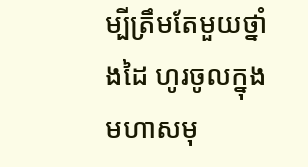ម្បីត្រឹមតែមួយថ្នាំងដៃ ហូរចូលក្នុងមហាសមុ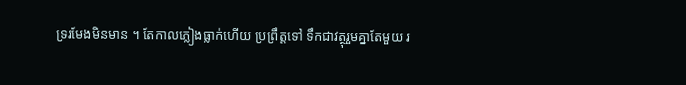ទ្ររមែងមិនមាន ។ តែកាលភ្លៀងធ្លាក់ហើយ ប្រព្រឹត្តទៅ ទឹកជាវត្ថុរួមគ្នាតែមួយ រ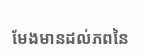មែងមានដល់ភពនៃ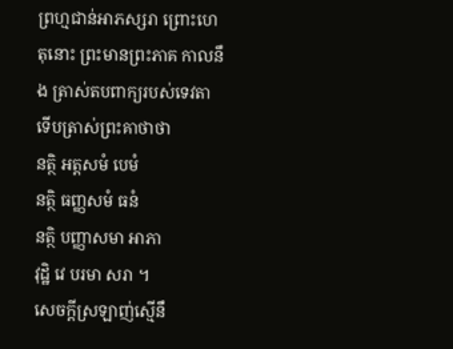ព្រហ្មជាន់អាភស្សរា ព្រោះហេតុនោះ ព្រះមានព្រះភាគ កាលនឹង ត្រាស់តបពាក្យរបស់ទេវតា ទើបត្រាស់ព្រះគាថាថា
នត្ថិ អត្តសមំ បេមំ
នត្ថិ ធញ្ញសមំ ធនំ
នត្ថិ បញ្ញាសមា អាភា
វុដ្ឋិ វេ បរមា សរា ។
សេចក្តីស្រឡាញ់ស្មើនឹ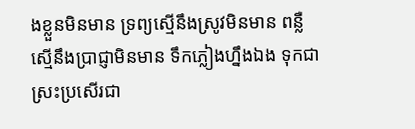ងខ្លួនមិនមាន ទ្រព្យស្មើនឹងស្រូវមិនមាន ពន្លឺ ស្មើនឹងប្រាជ្ញាមិនមាន ទឹកភ្លៀងហ្នឹងឯង ទុកជាស្រះប្រសើរជា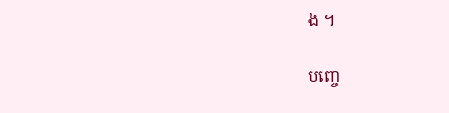ង ។

បញ្ចេ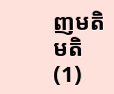ញមតិ
មតិ (1)